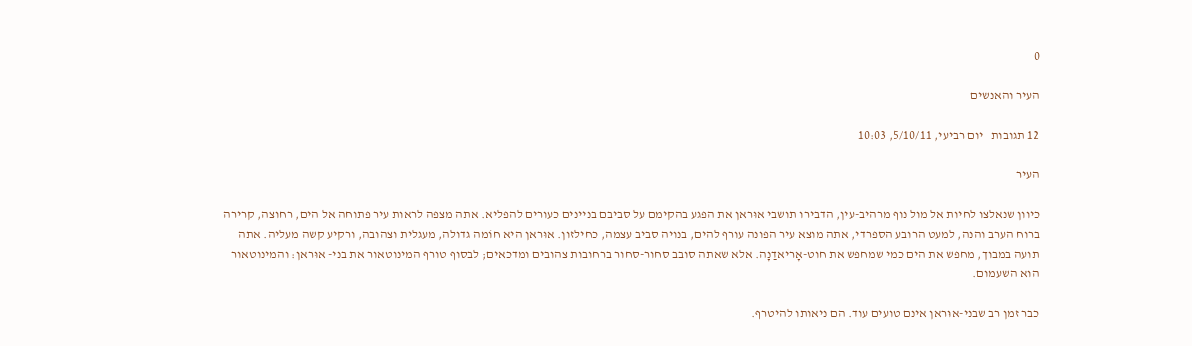0

העיר והאנשים

12 תגובות   יום רביעי, 5/10/11, 10:03

העיר

כיוון שנאלצו לחיות אל מול נוף מרהיב-עין, הדבירו תושבי אוּראן את הפגע בהקימם על סביבם בניינים כעורים להפליא. אתה מצפה לראות עיר פתוחה אל הים, רחוצה, קרירה ברוח הערב והנה, למעט הרובע הספרדי, אתה מוצא עיר הפונה עורף להים, בנויה סביב עצמה, כחילזון. אוּראן היא חוֹמה גדולה, מעגלית וצהובה, ורקיע קשה מעליה. אתה תועה במבוך, מחפש את הים כמי שמחפש את חוט-אָריאדַנָה. אלא שאתה סובב סחור-סחור ברחובות צהובים ומדכאים; לבסוף טורף המינוטאור את בני- אוּראן: והמינוטאור הוא השעמום.

כבר זמן רב שבני-אוּראן אינם טועים עוד. הם ניאותו להיטרף.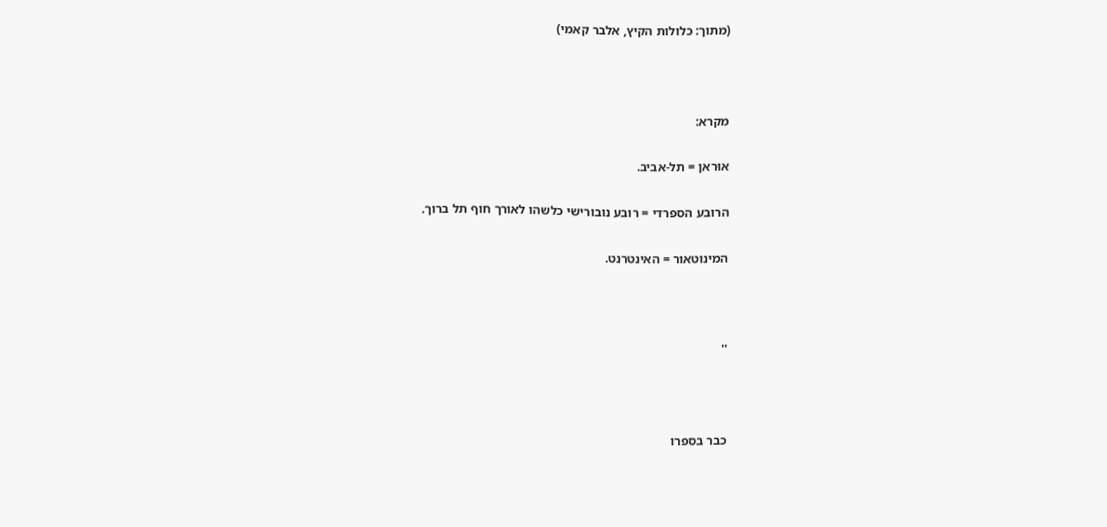(מתוך: כלולות הקיץ, אלבר קאמי)



מקרא:

אוּראן = תל-אביב.

הרובע הספרדי = רובע נובורישי כלשהו לאורך חוף תל ברוך.

המינוטאור = האינטרנט.



''



כבר בספרו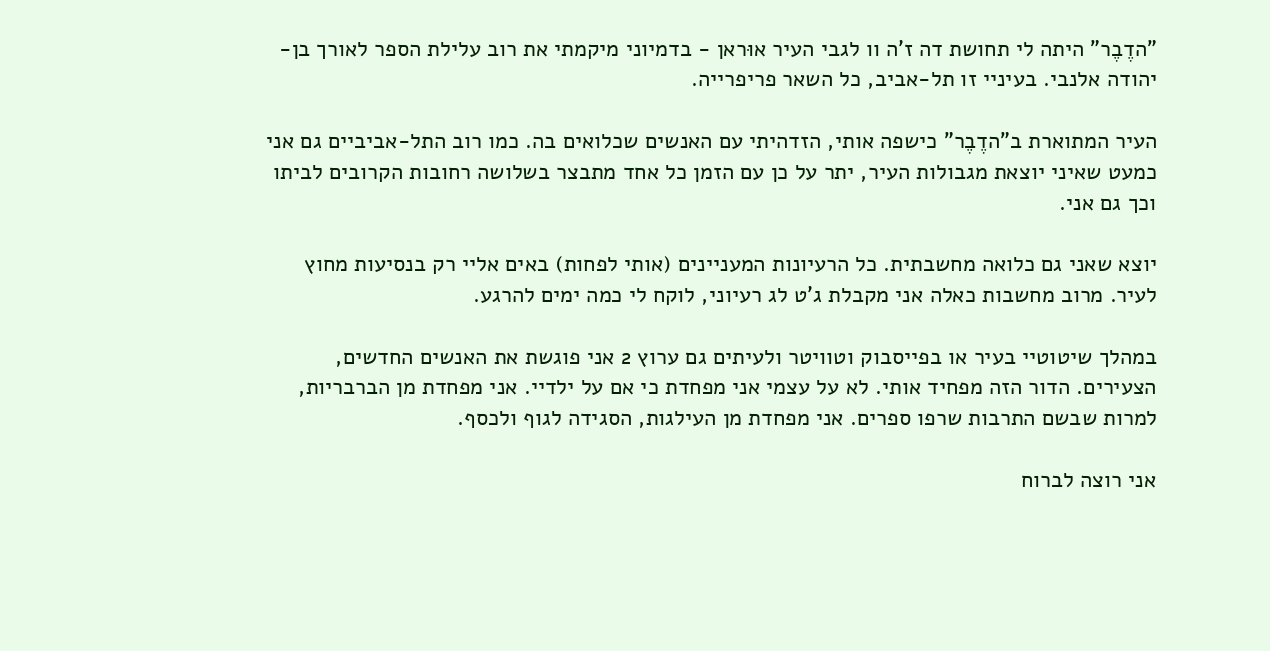"הדֶבֶר" היתה לי תחושת דה ז'ה וו לגבי העיר אוּראן - בדמיוני מיקמתי את רוב עלילת הספר לאורך בן-יהודה אלנבי. בעיניי זו תל-אביב, כל השאר פריפרייה.

העיר המתוארת ב"הדֶבֶר" כישפה אותי, הזדהיתי עם האנשים שכלואים בה. כמו רוב התל-אביביים גם אני כמעט שאיני יוצאת מגבולות העיר, יתר על כן עם הזמן כל אחד מתבצר בשלושה רחובות הקרובים לביתו וכך גם אני.

יוצא שאני גם כלואה מחשבתית. כל הרעיונות המעניינים (אותי לפחות) באים אליי רק בנסיעות מחוץ לעיר. מרוב מחשבות כאלה אני מקבלת ג'ט לג רעיוני, לוקח לי כמה ימים להרגע.

במהלך שיטוטיי בעיר או בפייסבוק וטוויטר ולעיתים גם ערוץ 2 אני פוגשת את האנשים החדשים, הצעירים. הדור הזה מפחיד אותי. לא על עצמי אני מפחדת כי אם על ילדיי. אני מפחדת מן הברבריות, למרות שבשם התרבות שרפו ספרים. אני מפחדת מן העילגות, הסגידה לגוף ולכסף.

אני רוצה לברוח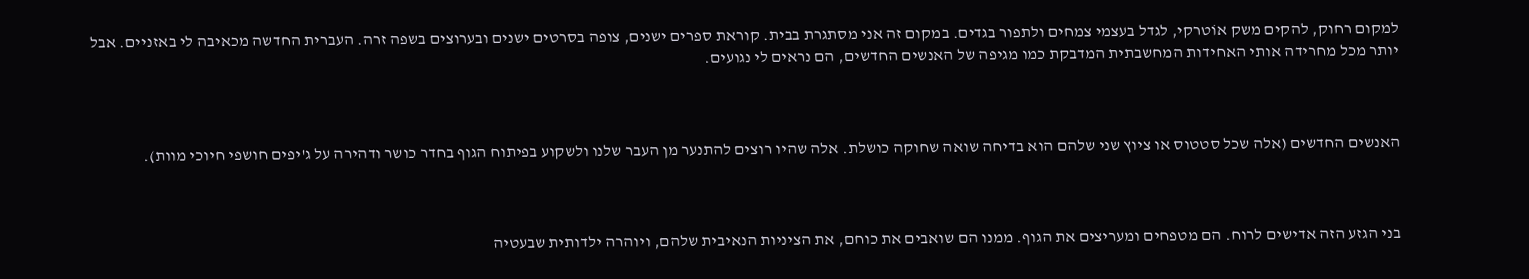למקום רחוק, להקים משק אוֹטרקי, לגדל בעצמי צמחים ולתפור בגדים. במקום זה אני מסתגרת בבית. קוראת ספרים ישנים, צופה בסרטים ישנים ובערוצים בשפה זרה. העברית החדשה מכאיבה לי באזניים. אבל יותר מכל מחרידה אותי האחידות המחשבתית המדבקת כמו מגיפה של האנשים החדשים, הם נראים לי נגועים.



האנשים החדשים (אלה שכל סטטוס או ציוץ שני שלהם הוא בדיחה שואה שחוקה כושלת. אלה שהיו רוצים להתנער מן העבר שלנו ולשקוע בפיתוח הגוף בחדר כושר ודהירה על ג'יפים חושפי חיוכי מוות).



בני הגזע הזה אדישים לרוח. הם מטפחים ומעריצים את הגוף. ממנו הם שואבים את כוחם, את הציניות הנאיבית שלהם, ויוהרה ילדותית שבעטיה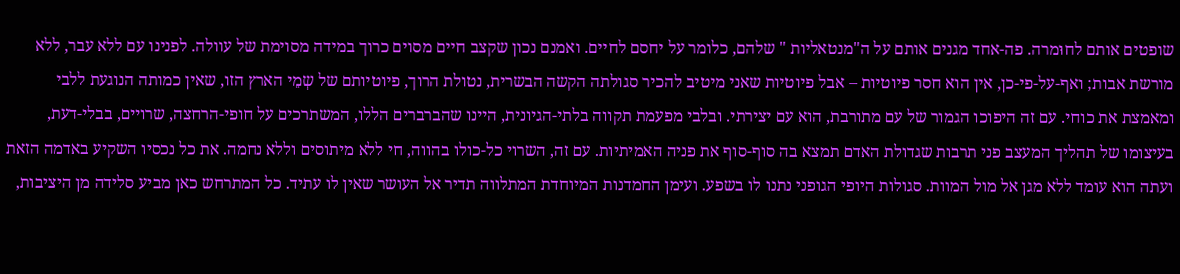שופטים אותם לחוּמרה. פה-אחד מגנים אותם על ה"מנטאליות " שלהם, כלומר על יחסם לחיים. ואמנם נכון שקצב חיים מסוים כרוך במידה מסוימת של עוולה. לפנינו עם ללא עבר, ללא מורשת אבות; ואף-על-פי-כן, אין הוא חסר פיוטיות – אבל פיוטיות שאני מיטיב להכיר סגולתה הקשה הבשרית, נטולת הרוך, פיוטיותם של שְמֵי הארץ הזו, שאין כמותה הנוגעת ללבי ומאמצת את כוחי. עם זה היפוכו הגמור של עם מתורבת, הוא עם יצירתי. ובלבי מפעמת תקווה בלתי-הגיונית, היינו שהברברים הללו, המשתרכים על חופי-הרחצה, שרויים, בבלי-דעת, בעיצומו של תהליך המעצב פני תרבות שגדולת האדם תמצא בה סוף-סוף את פניה האמיתיות. עם זה, השרוי כל-כולו בהווה, חי ללא מיתוסים וללא נחמה. את כל נכסיו השקיע באדמה הזאת ועתה הוא עומד ללא מגן אל מול המוות. סגולות היופי הגופני נתנו לו בשפע. ועימן החמדנות המיוחדת המתלווה תדיר אל העושר שאין לו עתיד. כל המתרחש כאן מביע סלידה מן היציבות,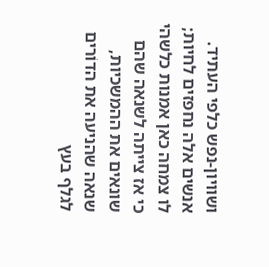ושוויון-נפש כלפי העתיד. אנשים אלה נחפזים לחיות; לו צמחה כאן אמנות כלשהי כי אז צייתה לשנאה שהם שונאים את ההמשכיות, שנאה שהניעה את הדוֹרים לגלף בעץ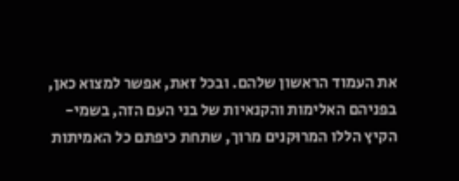את העמוד הראשון שלהם. ובכל זאת, אפשר למצוא כאן, בפניהם האלימות והקנאיות של בני העם הזה, בשמי-הקיץ הללו המרוּקנים מרוך, שתחת כיפתם כל האמיתות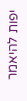יפות להיאמר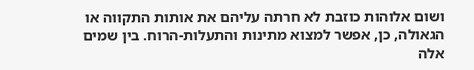ושום אלוהות כוזבת לא חרתה עליהם את אותות התקווה או הגאולה, כן, אפשר למצוא מתינות והתעלות-הרוח. בין שמים אלה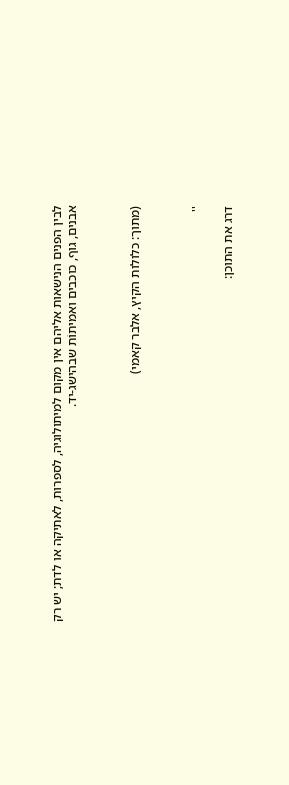לבין הפנים הנישאות אליהם אין מקום למיתולוגיה, לספרות, לאתיקה או לדת; יש רק אבנים, גוף, כוכבים ואמיתוֹת שבהישג-יד.



(מתוך: כלולות הקיץ, אלבר קאמי)



''

דרג את התוכן: